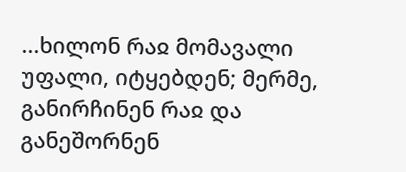...ხილონ რაჲ მომავალი უფალი, იტყებდენ; მერმე, განირჩინენ რაჲ და განეშორნენ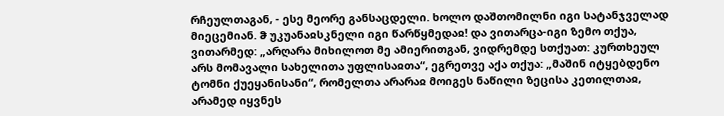რჩეულთაგან, - ესე მეორე განსაცდელი. ხოლო დაშთომილნი იგი სატანჯველად მიეცემიან. ჵ უკუანაჲსკნელი იგი წარწყმედაჲ! და ვითარცა-იგი ზემო თქუა, ვითარმედ: „არღარა მიხილოთ მე ამიერითგან, ვიდრემდე სთქუათ: კურთხეულ არს მომავალი სახელითა უფლისაჲთა“, ეგრეთვე აქა თქუა: „მაშინ იტყებდენო ტომნი ქუეყანისანი“, რომელთა არარაჲ მოიგეს ნაწილი ზეცისა კეთილთაჲ, არამედ იყვნეს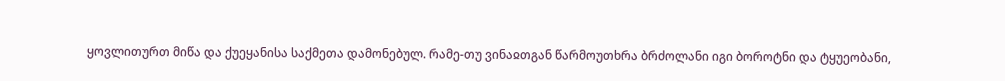ყოვლითურთ მიწა და ქუეყანისა საქმეთა დამონებულ. რამე-თუ ვინაჲთგან წარმოუთხრა ბრძოლანი იგი ბოროტნი და ტყუეობანი,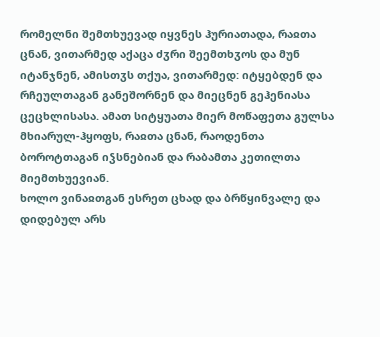რომელნი შემთხუევად იყვნეს ჰურიათადა, რაჲთა ცნან, ვითარმედ აქაცა ძჳრი შეემთხჳოს და მუნ იტანჯნენ, ამისთჳს თქუა, ვითარმედ: იტყებდენ და რჩეულთაგან განეშორნენ და მიეცნენ გეჰენიასა ცეცხლისასა. ამათ სიტყუათა მიერ მოწაფეთა გულსა მხიარულ-ჰყოფს, რაჲთა ცნან, რაოდენთა ბოროტთაგან იჴსნებიან და რაბამთა კეთილთა მიემთხუევიან.
ხოლო ვინაჲთგან ესრეთ ცხად და ბრწყინვალე და დიდებულ არს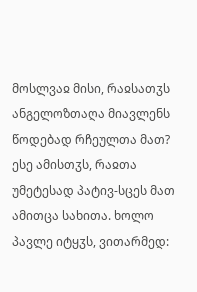მოსლვაჲ მისი, რაჲსათჳს ანგელოზთაღა მიავლენს წოდებად რჩეულთა მათ? ესე ამისთჳს, რაჲთა უმეტესად პატივ-სცეს მათ ამითცა სახითა. ხოლო პავლე იტყჳს, ვითარმედ: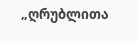„ღრუბლითა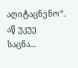აღიტაცნენო“. აწ უკუე საცნა...